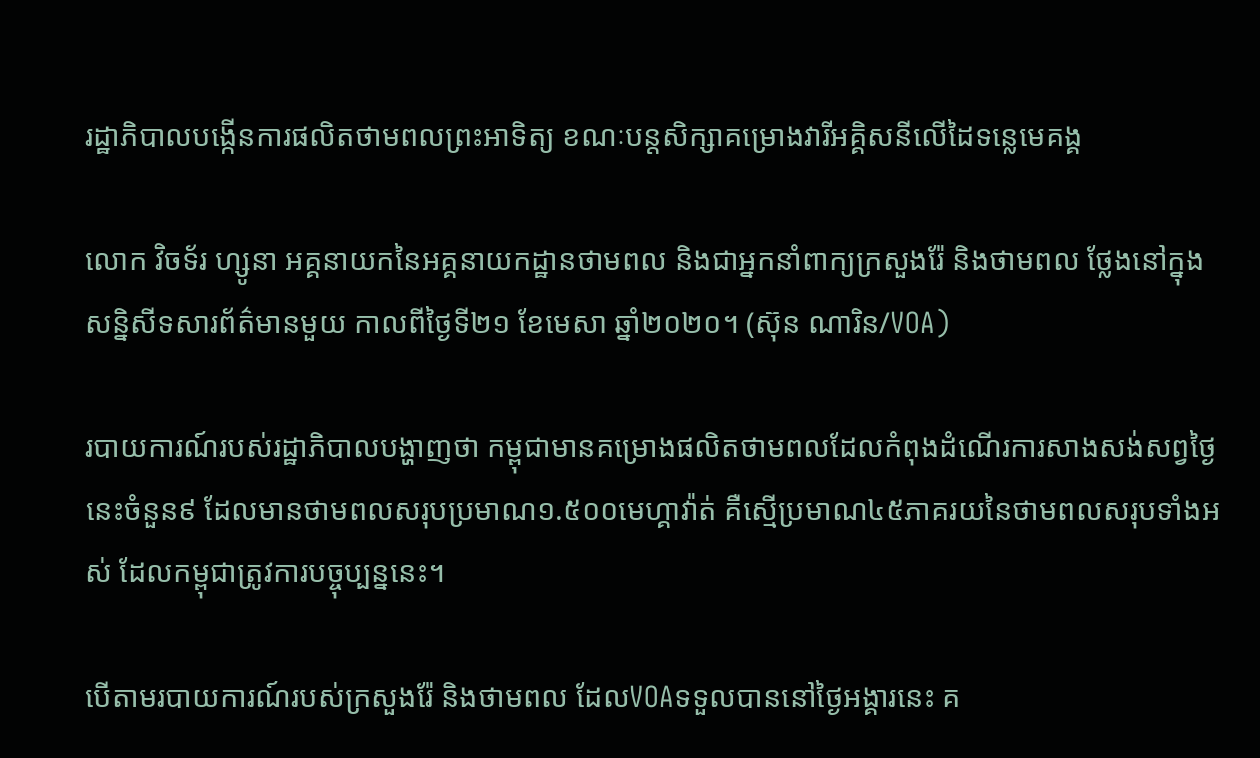រដ្ឋាភិបាលបង្កើនការផលិតថាមពលព្រះអាទិត្យ ខណៈបន្តសិក្សាគម្រោងវារីអគ្គិសនីលើដៃទន្លេមេគង្គ

លោក វិចទ័រ ហ្សូនា អគ្គនាយកនៃអគ្គនាយកដ្ឋានថាមពល និងជាអ្នកនាំពាក្យក្រសួងរ៉ែ និងថាមពល ថ្លែងនៅក្នុងសន្និសីទសារព័ត៌មានមួយ កាលពីថ្ងៃទី២១ ខែមេសា ឆ្នាំ២០២០។ (ស៊ុន ណារិន/VOA)

របាយការណ៍របស់រដ្ឋាភិបាលបង្ហាញថា កម្ពុជាមានគម្រោងផលិតថាមពលដែលកំពុងដំណើរការសាងសង់សព្វថ្ងៃនេះចំនួន៩ ដែលមានថាមពលសរុបប្រមាណ១.៥០០មេហ្គាវ៉ាត់ គឺស្មើប្រមាណ៤៥ភាគរយនៃថាមពលសរុបទាំងអស់ ដែលកម្ពុជាត្រូវការបច្ចុប្បន្ននេះ។

បើតាមរបាយការណ៍របស់ក្រសួងរ៉ែ និងថាមពល ដែលVOAទទួលបាននៅថ្ងៃអង្គារនេះ គ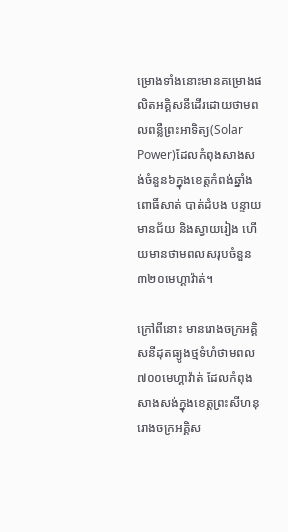ម្រោងទាំងនោះមានគម្រោងផលិតអគ្គិសនីដើរដោយថាមពលពន្លឺព្រះអាទិត្យ(Solar Power)ដែលកំពុងសាងសង់ចំនួន៦ក្នុងខេត្តកំពង់ឆ្នាំង ពោធិ៍សាត់ បាត់ដំបង បន្ទាយមានជ័យ និងស្វាយរៀង ហើយមានថាមពលសរុបចំនួន៣២០មេហ្គាវ៉ាត់។

ក្រៅពីនោះ មានរោងចក្រអគ្គិសនីដុតធ្យូងថ្មទំហំថាមពល៧០០មេហ្គាវ៉ាត់ ដែលកំពុងសាងសង់ក្នុងខេត្តព្រះសីហនុ រោងចក្រអគ្គិស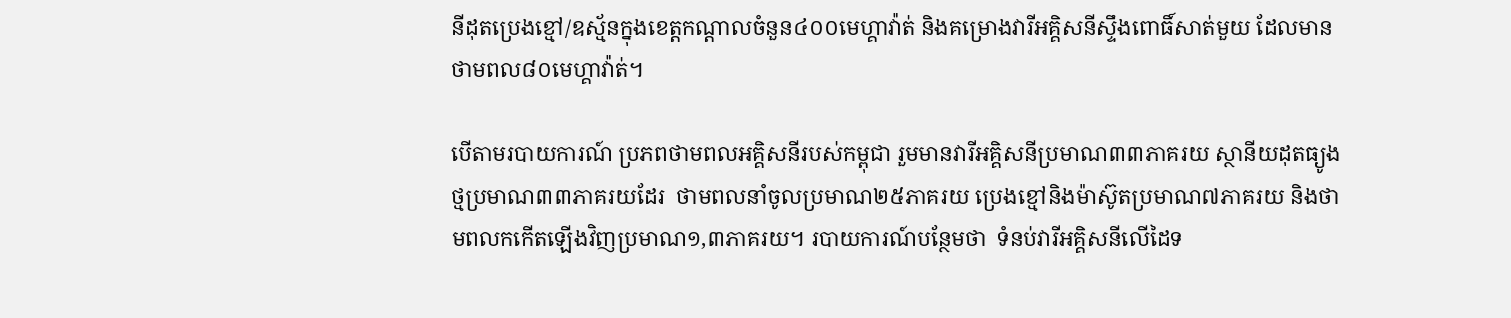នីដុតប្រេងខ្មៅ/ឧស្ម័នក្នុងខេត្តកណ្តាលចំនួន៤០០មេហ្គាវ៉ាត់ និងគម្រោងវារីអគ្គិសនីស្ទឹងពោធិ៍សាត់មួយ ដែលមានថាមពល៨០មេហ្គាវ៉ាត់។

បើតាមរបាយការណ៍ ប្រភពថាមពលអគ្គិសនីរបស់កម្ពុជា រួមមានវារីអគ្គិសនីប្រមាណ៣៣ភាគរយ ស្ថានីយដុតធ្យូងថ្មប្រមាណ៣៣ភាគរយដែរ  ថាមពលនាំចូលប្រមាណ២៥ភាគរយ ប្រេងខ្មៅនិងម៉ាស៊ូតប្រមាណ៧ភាគរយ និងថាមពលកកើតឡើងវិញប្រមាណ១,៣ភាគរយ។ របាយការណ៍បន្ថែមថា  ទំនប់វារីអគ្គិសនីលើដៃទ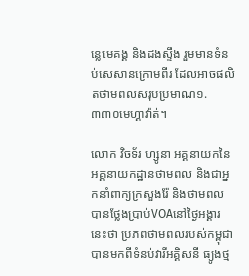ន្លេមេគង្គ និងដងស្ទឹង រួមមានទំនប់សេសានក្រោមពីរ ដែលអាចផលិតថាមពលសរុបប្រមាណ១.៣៣០មេហ្គាវ៉ាត់។

លោក វិចទ័រ ហ្សូនា អគ្គនាយកនៃអគ្គនាយកដ្ឋានថាមពល និងជាអ្នកនាំពាក្យក្រសួងរ៉ែ និងថាមពល បានថ្លែងប្រាប់VOAនៅថ្ងៃអង្គារនេះថា ប្រភពថាមពលរបស់កម្ពុជាបានមកពីទំនប់វារីអគ្គិសនី ធ្យូងថ្ម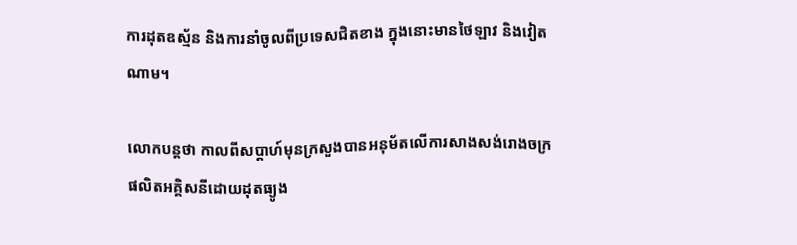ការដុតឧស្ម័ន និងការនាំចូលពីប្រទេសជិតខាង ក្នុងនោះមានថៃឡាវ និងវៀតណាម។

លោកបន្តថា កាលពីសប្តាហ៍មុនក្រសួងបានអនុម័តលើការសាងសង់រោងចក្រផលិតអគ្គិសនីដោយដុតធ្យូង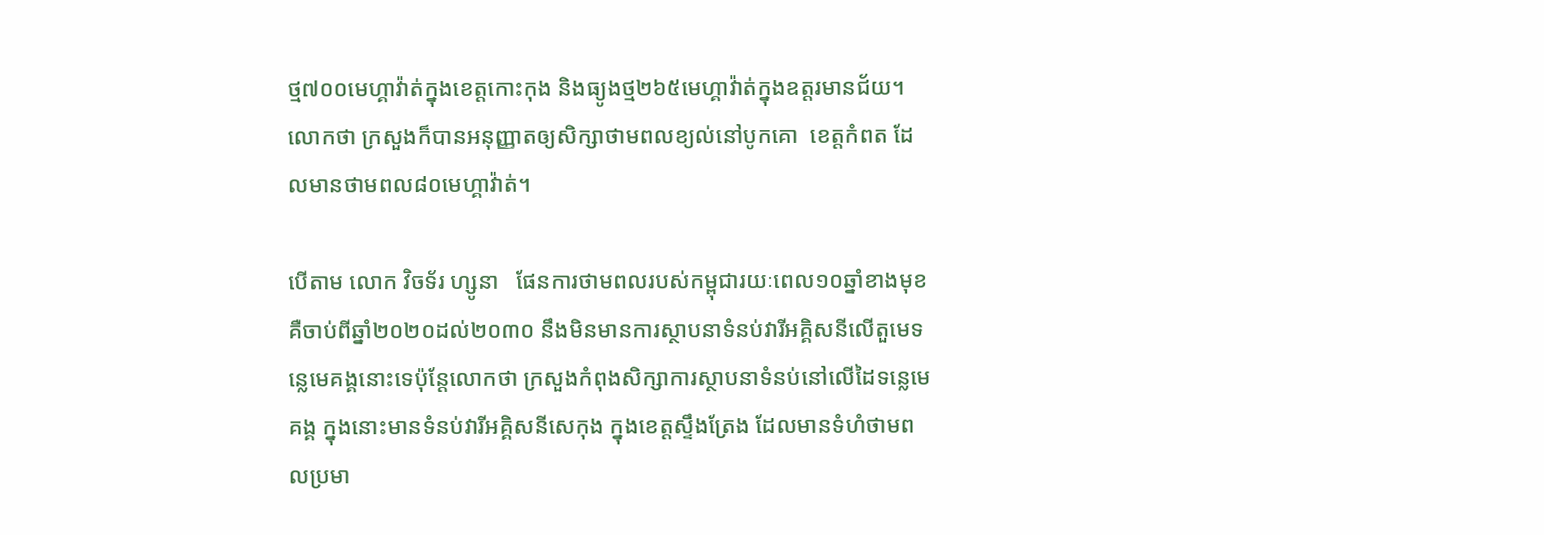ថ្ម៧០០មេហ្គាវ៉ាត់ក្នុងខេត្តកោះកុង និងធ្យូងថ្ម២៦៥មេហ្គាវ៉ាត់ក្នុងឧត្តរមានជ័យ។  លោកថា ក្រសួងក៏បានអនុញ្ញាតឲ្យសិក្សាថាមពលខ្យល់នៅបូកគោ  ខេត្តកំពត ដែលមានថាមពល៨០មេហ្គាវ៉ាត់។

បើតាម លោក វិចទ័រ ហ្សូនា   ផែនការថាមពលរបស់កម្ពុជារយៈពេល១០ឆ្នាំខាងមុខ គឺចាប់ពីឆ្នាំ២០២០ដល់២០៣០ នឹងមិនមានការស្ថាបនាទំនប់វារីអគ្គិសនីលើតួមេទន្លេមេគង្គនោះទេប៉ុន្តែលោកថា ក្រសួងកំពុងសិក្សាការស្ថាបនាទំនប់នៅលើដៃទន្លេមេគង្គ ក្នុងនោះមានទំនប់វារីអគ្គិសនីសេកុង ក្នុងខេត្តស្ទឹងត្រែង ដែលមានទំហំថាមពលប្រមា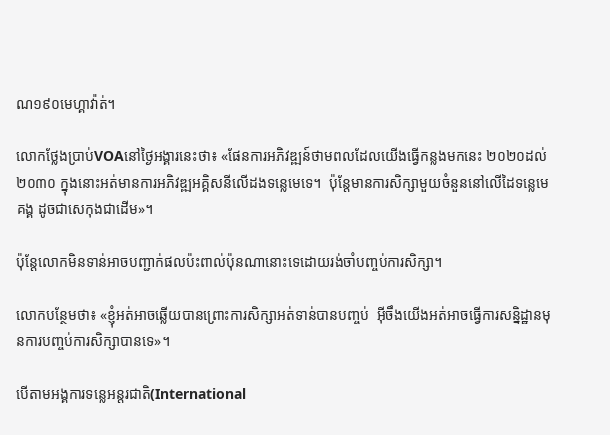ណ១៩០មេហ្គាវ៉ាត់។

លោកថ្លែងប្រាប់VOAនៅថ្ងៃអង្គារនេះថា៖ «ផែនការអភិវឌ្ឍន៍ថាមពលដែលយើងធ្វើកន្លងមកនេះ ២០២០ដល់២០៣០ ក្នុងនោះអត់មានការអភិវឌ្ឍអគ្គិសនីលើដងទន្លេមេទេ។  ប៉ុន្តែមានការសិក្សាមួយចំនួននៅលើដៃទន្លេមេគង្គ ដូចជាសេកុងជាដើម»។

ប៉ុន្តែលោកមិនទាន់អាចបញ្ជាក់ផលប៉ះពាល់ប៉ុនណានោះទេដោយរង់ចាំបញ្ចប់ការសិក្សា។

លោកបន្ថែមថា៖ «ខ្ញុំអត់អាចឆ្លើយបានព្រោះការសិក្សាអត់ទាន់បានបញ្ចប់  អ៊ីចឹងយើងអត់អាចធ្វើការសន្និដ្ឋានមុនការបញ្ចប់ការសិក្សាបានទេ»។

បើតាមអង្គការទន្លេអន្តរជាតិ(International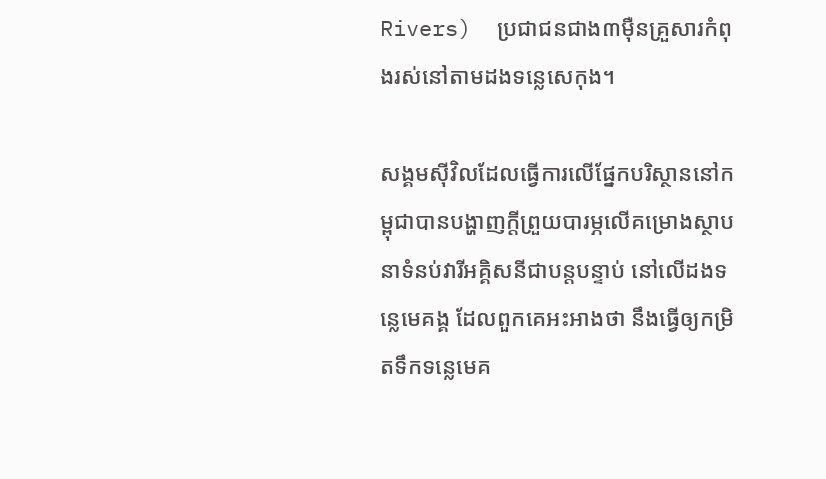Rivers)  ប្រជាជនជាង៣ម៉ឺនគ្រួសារកំពុងរស់នៅតាមដងទន្លេសេកុង។

សង្គមស៊ីវិលដែលធ្វើការលើផ្នែកបរិស្ថាននៅកម្ពុជាបានបង្ហាញក្តីព្រួយបារម្ភលើគម្រោងស្ថាបនាទំនប់វារីអគ្គិសនីជាបន្តបន្ទាប់ នៅលើដងទន្លេមេគង្គ ដែលពួកគេអះអាងថា នឹងធ្វើឲ្យកម្រិតទឹកទន្លេមេគ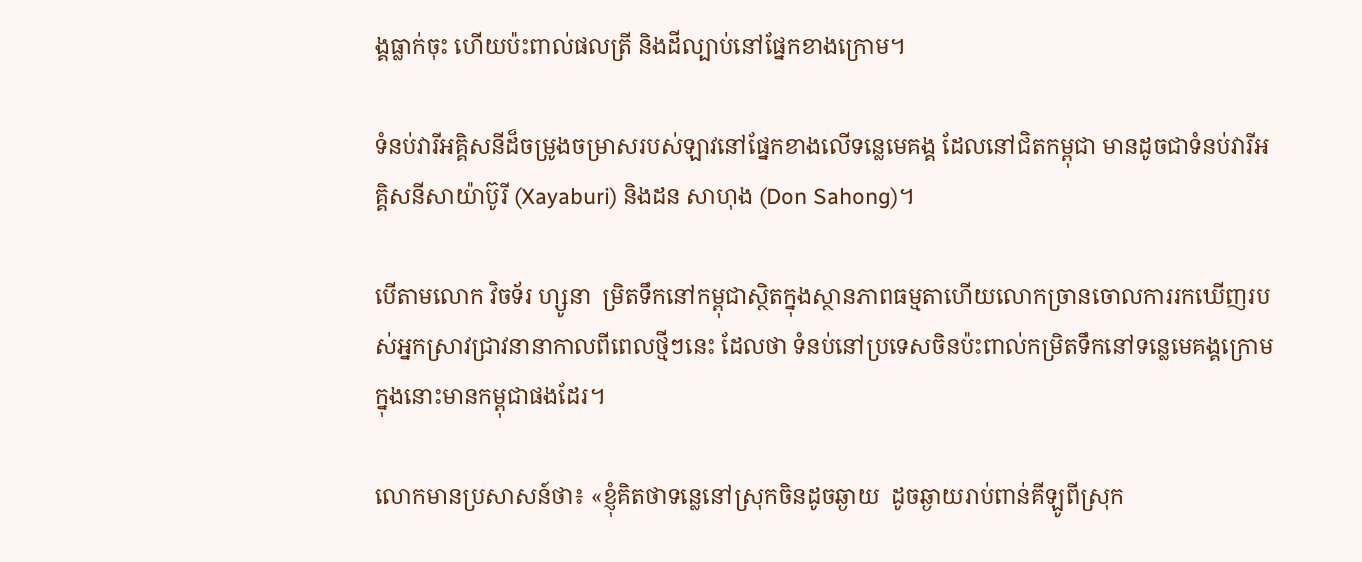ង្គធ្លាក់ចុះ ហើយប៉ះពាល់ផលត្រី និងដីល្បាប់នៅផ្នែកខាងក្រោម។

ទំនប់វារីអគ្គិសនីដ៏ចម្រូងចម្រាសរបស់ឡាវនៅផ្នែកខាងលើទន្លេមេគង្គ ដែលនៅជិតកម្ពុជា មានដូចជាទំនប់វារីអគ្គិសនីសាយ៉ាប៊ូរី (Xayaburi) និងដន សាហុង (Don Sahong)។

បើតាមលោក វិចទ័រ ហ្សូនា  ម្រិតទឹកនៅកម្ពុជាស្ថិតក្នុងស្ថានភាពធម្មតាហើយលោកច្រានចោលការរកឃើញរបស់អ្នកស្រាវជ្រាវនានាកាលពីពេលថ្មីៗនេះ ដែលថា ទំនប់នៅប្រទេសចិនប៉ះពាល់កម្រិតទឹកនៅទន្លេមេគង្គក្រោម ក្នុងនោះមានកម្ពុជាផងដែរ។

លោកមានប្រសាសន៍ថា៖ «ខ្ញុំគិតថាទន្លេនៅស្រុកចិនដូចឆ្ងាយ  ដូចឆ្ងាយរាប់ពាន់គីឡូពីស្រុក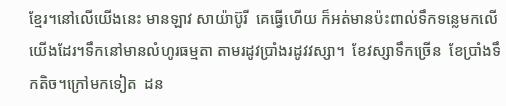ខ្មែរ។នៅលើយើងនេះ មានឡាវ សាយ៉ាប៊ូរី  គេធ្វើហើយ ក៏អត់មានប៉ះពាល់ទឹកទន្លេមកលើយើងដែរ។ទឹកនៅមានលំហូរធម្មតា តាមរដូវប្រាំងរដូវវស្សា។  ខែវស្សាទឹកច្រើន  ខែប្រាំងទឹកតិច។ក្រៅមកទៀត  ដន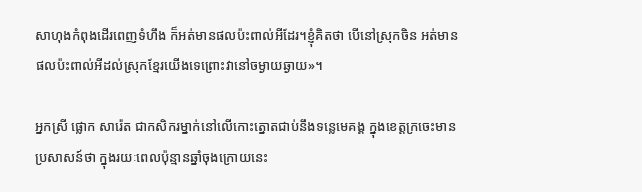សាហុងកំពុងដើរពេញទំហឹង ក៏អត់មានផលប៉ះពាល់អីដែរ។ខ្ញុំគិតថា បើនៅស្រុកចិន អត់មានផលប៉ះពាល់អីដល់ស្រុកខ្មែរយើងទេព្រោះវានៅចម្ងាយឆ្ងាយ»។

អ្នកស្រី ផ្លោក សារ៉េត ជាកសិករម្នាក់នៅលើកោះត្នោតជាប់នឹងទន្លេមេគង្គ ក្នុងខេត្តក្រចេះមានប្រសាសន៍ថា ក្នុងរយៈពេលប៉ុន្មានឆ្នាំចុងក្រោយនេះ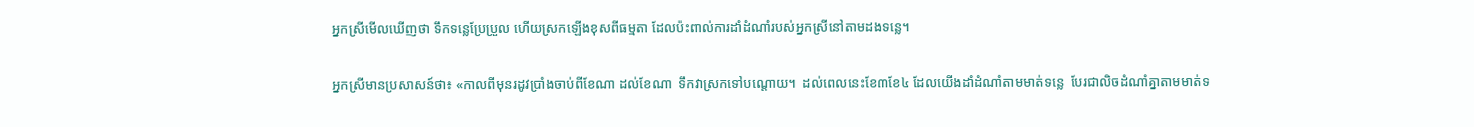អ្នកស្រីមើលឃើញថា ទឹកទន្លេប្រែប្រួល ហើយស្រកឡើងខុសពីធម្មតា ដែលប៉ះពាល់ការដាំដំណាំរបស់អ្នកស្រីនៅតាមដងទន្លេ។

អ្នកស្រីមានប្រសាសន៍ថា៖ «កាលពីមុនរដូវប្រាំងចាប់ពីខែណា ដល់ខែណា  ទឹកវាស្រកទៅបណ្តោយ។  ដល់ពេលនេះខែ៣ខែ៤ ដែលយើងដាំដំណាំតាមមាត់ទន្លេ  បែរជាលិចដំណាំគ្នាតាមមាត់ទ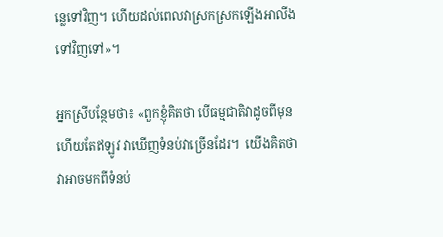ន្លេទៅវិញ។ ហើយដល់ពេលវាស្រកស្រកឡើងអាលីងទៅវិញទៅ»។

អ្នកស្រីបន្ថែមថា៖ «ពួកខ្ញុំគិតថា បើធម្មជាតិវាដូចពីមុនហើយតែឥឡូវ វាឃើញទំនប់វាច្រើនដែរ។  យើងគិតថា វាអាចមកពីទំនប់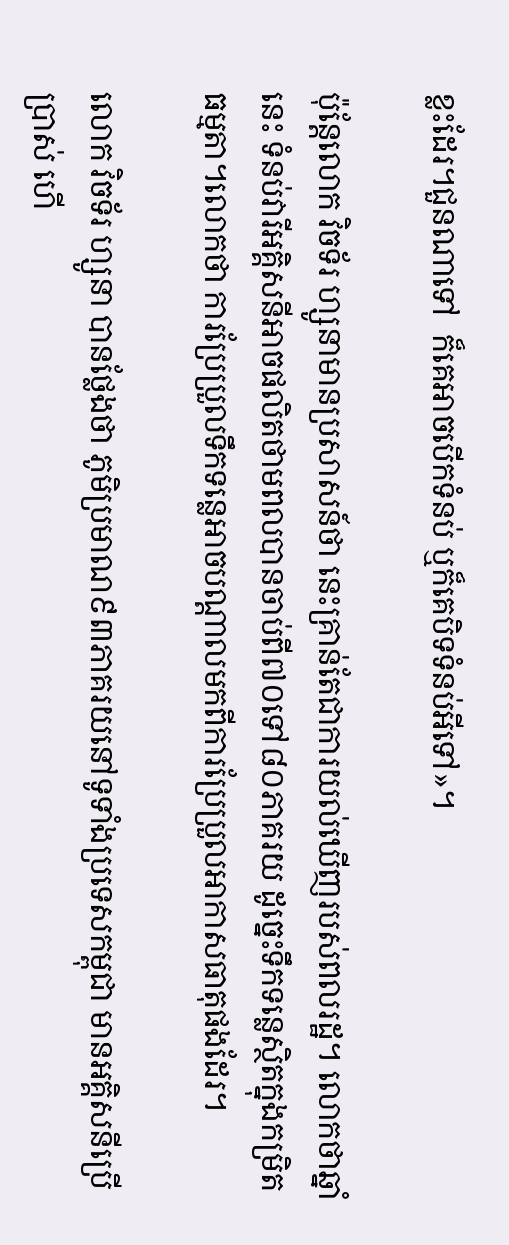ខ្លះដែរ។ជួនណាទៅ  ក៏គេអាចបើកទំនប់ ឬក៏គេបិទទំនប់អីទៅ»។

ប៉ុន្តែលោក វិចទ័រ ហ្សូនាមានប្រសាសន៍ថា នេះគ្រាន់តែជាការយល់ឃើញរបស់ពលរដ្ឋ។ លោកថាឆ្នាំនេះ ទំនប់វារីអគ្គិសនីអាចផលិតថាមពលបានចាប់ពី៧០ទៅ៨០ភាគរយ ដូច្នេះទឹកទន្លេស្ថិតក្នុងកម្រិតធម្មតា។លោកថា ការប្រែប្រួលទឹកទន្លេអាចបណ្តាលមកពីការប្រែប្រួលអាកាសធាតុផងដែរ។

លោក វិចទ័រ ហ្សូនា បានថ្លែងថា ភូមិប្រមាណ៩៣ភាគរយនៅទូទាំងប្រទេសកម្ពុជា មានអគ្គិសនីប្រើប្រាស់ ហើ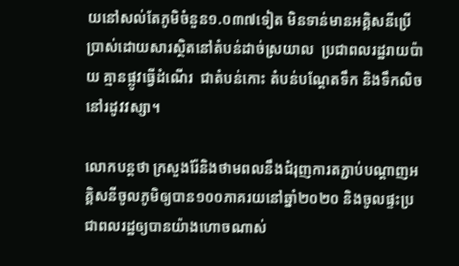យនៅសល់តែភូមិចំនួន១.០៣៧ទៀត មិនទាន់មានអគ្គិសនីប្រើប្រាស់ដោយសារស្ថិតនៅតំបន់ដាច់ស្រយាល  ប្រជាពលរដ្ឋរាយប៉ាយ គ្មានផ្លូវធ្វើដំណើរ  ជាតំបន់កោះ តំបន់បណ្តែតទឹក និងទឹកលិចនៅរដូវវស្សា។

លោកបន្តថា ក្រសួងរ៉ែនិងថាមពលនឹងជំរុញការតភ្ជាប់បណ្តាញអគ្គិសនីចូលភូមិឲ្យបាន១០០ភាគរយនៅឆ្នាំ២០២០ និងចូលផ្ទះប្រជាពលរដ្ឋឲ្យបានយ៉ាងហោចណាស់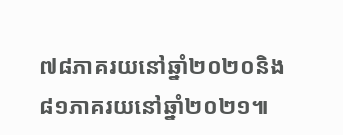៧៨ភាគរយនៅឆ្នាំ២០២០និង៨១ភាគរយនៅឆ្នាំ២០២១៕